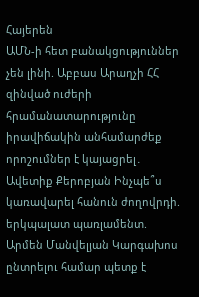Հայերեն
ԱՄՆ-ի հետ բանակցություններ չեն լինի. Աբբաս Արաղչի ՀՀ զինված ուժերի հրամանատարությունը իրավիճակին անհամարժեք որոշումներ է կայացրել․ Ավետիք Քերոբյան Ինչպե՞ս կառավարել հանուն ժողովրդի. երկպալատ պառլամենտ. Արմեն Մանվելյան Կարգախոս ընտրելու համար պետք է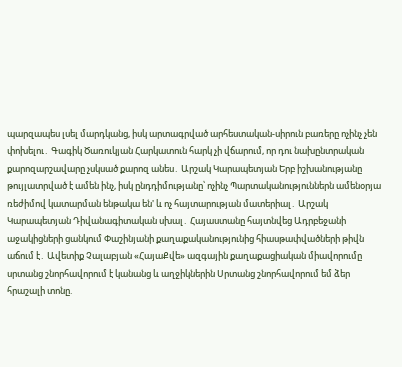պարզապես լսել մարդկանց, իսկ արտագրված արհեստական-սիրուն բառերը ոչինչ չեն փոխելու․ Գագիկ Ծառուկյան Հարկատուն հարկ չի վճարում, որ դու նախընտրական քարոզարշավարը չսկսած քարոզ անես․ Արշակ Կարապետյան Երբ իշխանությանը թույլատրված է ամեն ինչ, իսկ ընդդիմությանը՝ ոչինչ Պարտականություններն ամենօրյա ռեժիմով կատարման ենթակա են' և ոչ հայտարության մատերիալ․ Արշակ Կարապետյան Դիվանագիտական սխալ․ Հայաստանը հայտնվեց Ադրբեջանի աջակիցների ցանկում Փաշինյանի քաղաքականությունից հիասթափվածների թիվն աճում է․ Ավետիք Չալաբյան «ՀայաՔվե» ազգային քաղաքացիական միավորումը սրտանց շնորհավորում է կանանց և աղջիկներին Սրտանց շնորհավորում եմ ձեր հրաշալի տոնը.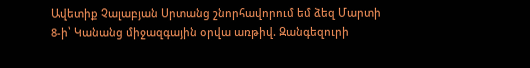Ավետիք Չալաբյան Սրտանց շնորհավորում եմ ձեզ Մարտի 8-ի՝ Կանանց միջազգային օրվա առթիվ. Զանգեզուրի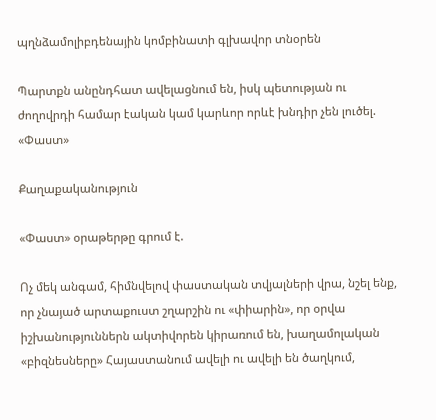պղնձամոլիբդենային կոմբինատի գլխավոր տնօրեն

Պարտքն անընդհատ ավելացնում են, իսկ պետության ու ժողովրդի համար էական կամ կարևոր որևէ խնդիր չեն լուծել. «Փաստ»

Քաղաքականություն

«Փաստ» օրաթերթը գրում է.

Ոչ մեկ անգամ, հիմնվելով փաստական տվյալների վրա, նշել ենք, որ չնայած արտաքուստ շղարշին ու «փիարին», որ օրվա իշխանություններն ակտիվորեն կիրառում են, խաղամոլական «բիզնեսները» Հայաստանում ավելի ու ավելի են ծաղկում,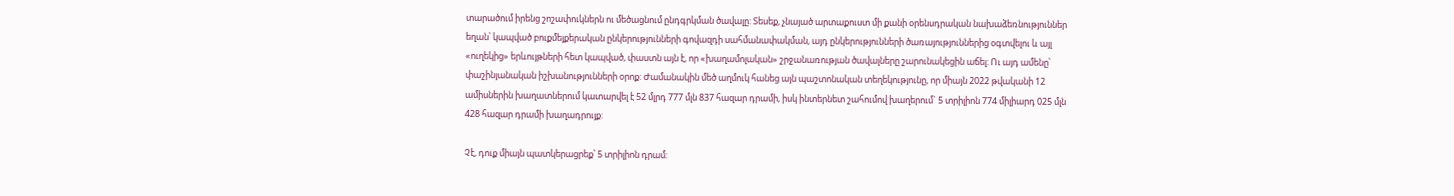տարածում իրենց շոշափուկներն ու մեծացնում ընդգրկման ծավալը: Տեսեք, չնայած արտաքուստ մի քանի օրենսդրական նախաձեռնություններ եղան՝ կապված բուքմեյքերական ընկերությունների գովազդի սահմանափակման, այդ ընկերությունների ծառայություններից օգտվելու և այլ «ուղեկից» երևույթների հետ կապված, փաստն այն է, որ «խաղամոլական» շրջանառության ծավալները շարունակեցին աճել: Ու այդ ամենը՝ փաշինյանական իշխանությունների օրոք: Ժամանակին մեծ աղմուկ հանեց այն պաշտոնական տեղեկությունը, որ միայն 2022 թվականի 12 ամիսներին խաղատներում կատարվել է 52 մլրդ 777 մլն 837 հազար դրամի, իսկ ինտերնետ շահումով խաղերում` 5 տրիլիոն 774 միլիարդ 025 մլն 428 հազար դրամի խաղադրույք:

Չէ, դուք միայն պատկերացրեք՝ 5 տրիլիոն դրամ: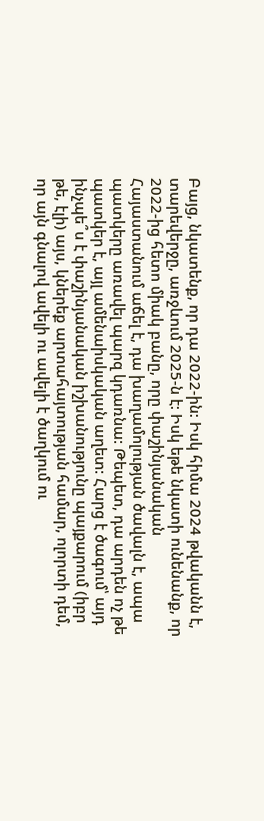Բայց, նկատենք, որ դա 2022-ին: Իսկ հիմա 2024 թվականն է, տարեվերջը, առջևում 2025-ն է: Իսկ եթե նկատի ունենանք, որ 2022-ից հետո միակ բանը, որը փաշինյանական Հայաստանում աճել է, դա խաղամոլության ծավալն է, ապա պատկերը առավել պարզ կդառնա: Թեպետ, դա արդեն ոչ թե պատկեր է, այլ ամենաիսկական աղետ: Հարց է ծագում՝ այդ ինչպե՞ս է փաշինյանական իշխանությունը պայքարում (իբր թե, էլի) այս, կներեք արտահայտության համար, ոլորտի դեմ, որ այն գնալով ավելի ու ավելի է ծաղկում ու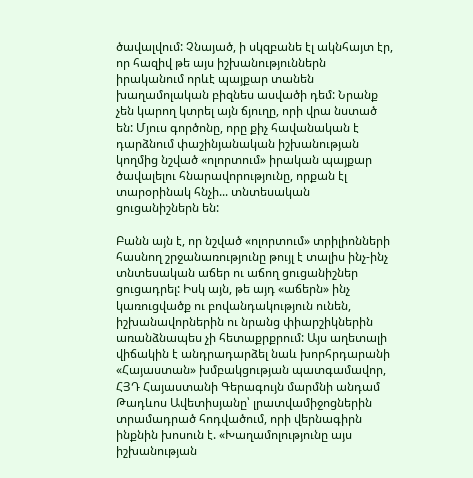ծավալվում: Չնայած, ի սկզբանե էլ ակնհայտ էր, որ հազիվ թե այս իշխանություններն իրականում որևէ պայքար տանեն խաղամոլական բիզնես ասվածի դեմ: Նրանք չեն կարող կտրել այն ճյուղը, որի վրա նստած են: Մյուս գործոնը, որը քիչ հավանական է դարձնում փաշինյանական իշխանության կողմից նշված «ոլորտում» իրական պայքար ծավալելու հնարավորությունը, որքան էլ տարօրինակ հնչի... տնտեսական ցուցանիշներն են:

Բանն այն է, որ նշված «ոլորտում» տրիլիոնների հասնող շրջանառությունը թույլ է տալիս ինչ-ինչ տնտեսական աճեր ու աճող ցուցանիշներ ցուցադրել: Իսկ այն, թե այդ «աճերն» ինչ կառուցվածք ու բովանդակություն ունեն, իշխանավորներին ու նրանց փիարշիկներին առանձնապես չի հետաքրքրում: Այս աղետալի վիճակին է անդրադարձել նաև խորհրդարանի «Հայաստան» խմբակցության պատգամավոր, ՀՅԴ Հայաստանի Գերագույն մարմնի անդամ Թադևոս Ավետիսյանը՝ լրատվամիջոցներին տրամադրած հոդվածում, որի վերնագիրն ինքնին խոսուն է. «Խաղամոլությունը այս իշխանության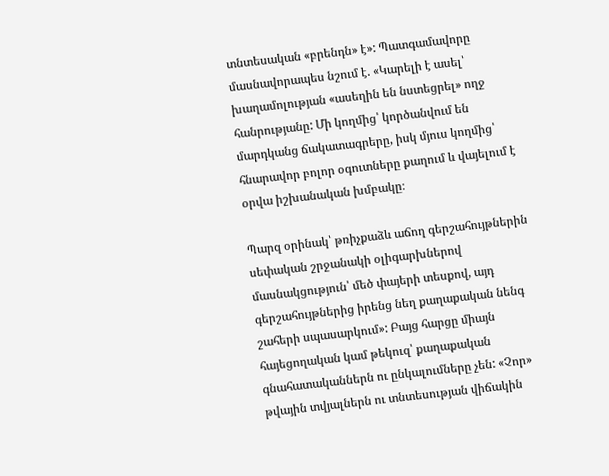տնտեսական «բրենդն» է»: Պատգամավորը մասնավորապես նշում է. «Կարելի է ասել՝ խաղամոլության «ասեղին են նստեցրել» ողջ հանրությանը: Մի կողմից՝ կործանվում են մարդկանց ճակատագրերը, իսկ մյուս կողմից՝ հնարավոր բոլոր օգուտները քաղում և վայելում է օրվա իշխանական խմբակը։

Պարզ օրինակ՝ թռիչքաձև աճող գերշահույթներին սեփական շրջանակի օլիգարխներով մասնակցություն՝ մեծ փայերի տեսքով, այդ գերշահույթներից իրենց նեղ քաղաքական նենգ շահերի սպասարկում»: Բայց հարցը միայն հայեցողական կամ թեկուզ՝ քաղաքական գնահատականներն ու ընկալումները չեն: «Չոր» թվային տվյալներն ու տնտեսության վիճակին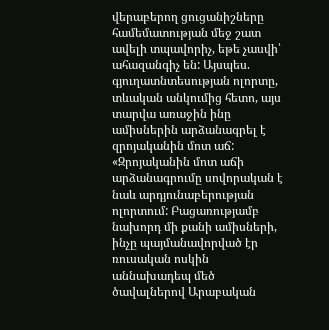վերաբերող ցուցանիշները համեմատության մեջ շատ ավելի տպավորիչ, եթե չասվի՝ ահազանգիչ են: Այսպես. գյուղատնտեսության ոլորտը, տևական անկումից հետո, այս տարվա առաջին ինը ամիսներին արձանագրել է զրոյականին մոտ աճ: «Զրոյականին մոտ աճի արձանագրումը սովորական է նաև արդյունաբերության ոլորտում: Բացառությամբ նախորդ մի քանի ամիսների, ինչը պայմանավորված էր ռուսական ոսկին աննախադեպ մեծ ծավալներով Արաբական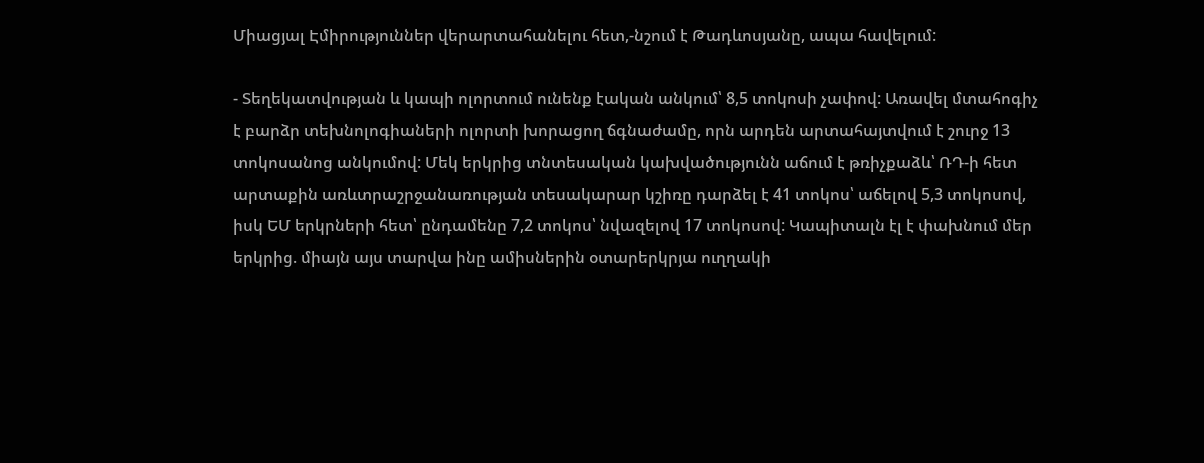Միացյալ Էմիրություններ վերարտահանելու հետ,-նշում է Թադևոսյանը, ապա հավելում:

- Տեղեկատվության և կապի ոլորտում ունենք էական անկում՝ 8,5 տոկոսի չափով: Առավել մտահոգիչ է բարձր տեխնոլոգիաների ոլորտի խորացող ճգնաժամը, որն արդեն արտահայտվում է շուրջ 13 տոկոսանոց անկումով: Մեկ երկրից տնտեսական կախվածությունն աճում է թռիչքաձև՝ ՌԴ-ի հետ արտաքին առևտրաշրջանառության տեսակարար կշիռը դարձել է 41 տոկոս՝ աճելով 5,3 տոկոսով, իսկ ԵՄ երկրների հետ՝ ընդամենը 7,2 տոկոս՝ նվազելով 17 տոկոսով: Կապիտալն էլ է փախնում մեր երկրից. միայն այս տարվա ինը ամիսներին օտարերկրյա ուղղակի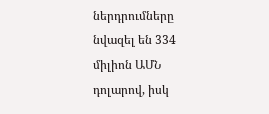ներդրումները նվազել են 334 միլիոն ԱՄՆ դոլարով, իսկ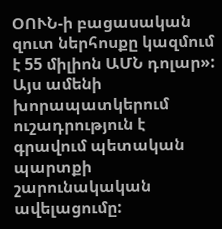ՕՈՒՆ-ի բացասական զուտ ներհոսքը կազմում է 55 միլիոն ԱՄՆ դոլար»: Այս ամենի խորապատկերում ուշադրություն է գրավում պետական պարտքի շարունակական ավելացումը: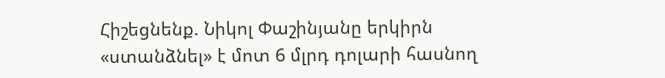Հիշեցնենք. Նիկոլ Փաշինյանը երկիրն «ստանձնել» է մոտ 6 մլրդ դոլարի հասնող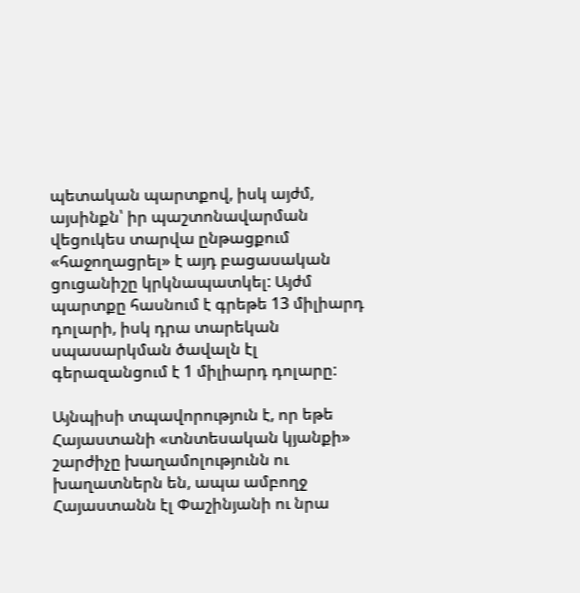պետական պարտքով, իսկ այժմ, այսինքն՝ իր պաշտոնավարման վեցուկես տարվա ընթացքում «հաջողացրել» է այդ բացասական ցուցանիշը կրկնապատկել: Այժմ պարտքը հասնում է գրեթե 13 միլիարդ դոլարի, իսկ դրա տարեկան սպասարկման ծավալն էլ գերազանցում է 1 միլիարդ դոլարը:

Այնպիսի տպավորություն է, որ եթե Հայաստանի «տնտեսական կյանքի» շարժիչը խաղամոլությունն ու խաղատներն են, ապա ամբողջ Հայաստանն էլ Փաշինյանի ու նրա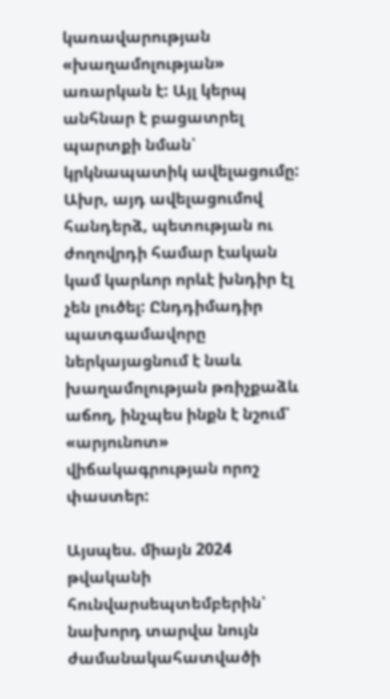կառավարության «խաղամոլության» առարկան է: Այլ կերպ անհնար է բացատրել պարտքի նման՝ կրկնապատիկ ավելացումը: Ախր, այդ ավելացումով հանդերձ, պետության ու ժողովրդի համար էական կամ կարևոր որևէ խնդիր էլ չեն լուծել: Ընդդիմադիր պատգամավորը ներկայացնում է նաև խաղամոլության թռիչքաձև աճող, ինչպես ինքն է նշում՝ «արյունոտ» վիճակագրության որոշ փաստեր:

Այսպես. միայն 2024 թվականի հունվարսեպտեմբերին՝ նախորդ տարվա նույն ժամանակահատվածի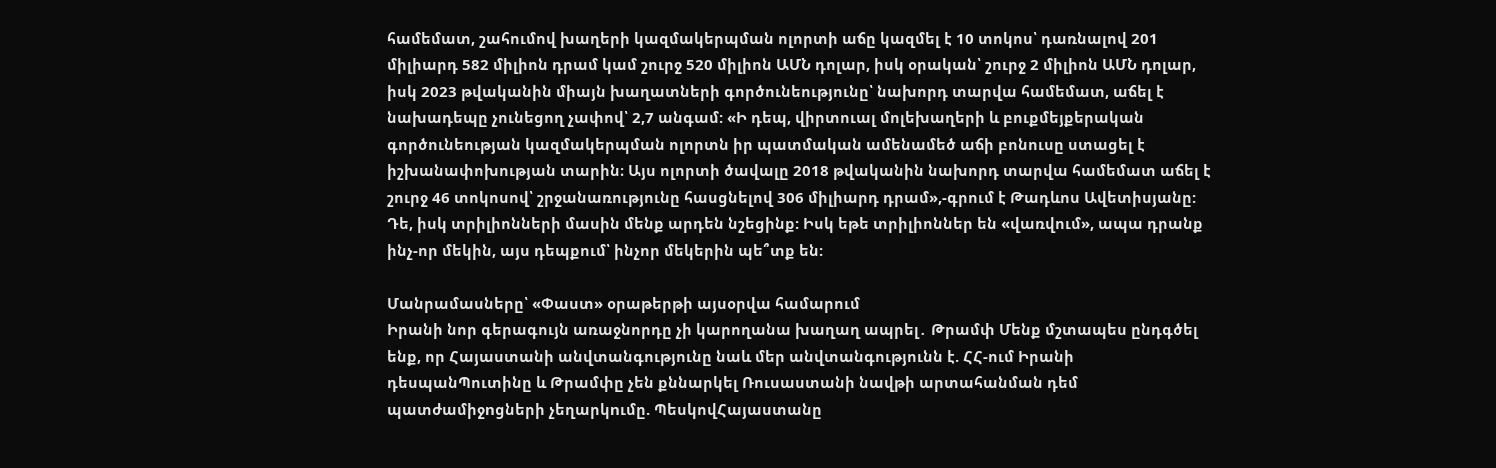համեմատ, շահումով խաղերի կազմակերպման ոլորտի աճը կազմել է 10 տոկոս՝ դառնալով 201 միլիարդ 582 միլիոն դրամ կամ շուրջ 520 միլիոն ԱՄՆ դոլար, իսկ օրական՝ շուրջ 2 միլիոն ԱՄՆ դոլար, իսկ 2023 թվականին միայն խաղատների գործունեությունը՝ նախորդ տարվա համեմատ, աճել է նախադեպը չունեցող չափով՝ 2,7 անգամ: «Ի դեպ, վիրտուալ մոլեխաղերի և բուքմեյքերական գործունեության կազմակերպման ոլորտն իր պատմական ամենամեծ աճի բոնուսը ստացել է իշխանափոխության տարին։ Այս ոլորտի ծավալը 2018 թվականին նախորդ տարվա համեմատ աճել է շուրջ 46 տոկոսով՝ շրջանառությունը հասցնելով 306 միլիարդ դրամ»,-գրում է Թադևոս Ավետիսյանը: Դե, իսկ տրիլիոնների մասին մենք արդեն նշեցինք: Իսկ եթե տրիլիոններ են «վառվում», ապա դրանք ինչ-որ մեկին, այս դեպքում՝ ինչոր մեկերին պե՞տք են:

Մանրամասները՝ «Փաստ» օրաթերթի այսօրվա համարում
Իրանի նոր գերագույն առաջնորդը չի կարողանա խաղաղ ապրել․ Թրամփ Մենք մշտապես ընդգծել ենք, որ Հայաստանի անվտանգությունը նաև մեր անվտանգությունն է. ՀՀ-ում Իրանի դեսպանՊուտինը և Թրամփը չեն քննարկել Ռուսաստանի նավթի արտահանման դեմ պատժամիջnցների չեղարկnւմը. ՊեսկովՀայաստանը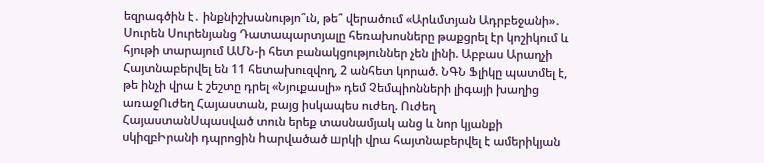եզրագծին է․ ինքնիշխանությո՞ւն, թե՞ վերածում «Արևմտյան Ադրբեջանի»․ Սուրեն Սուրենյանց Դատապարտյալը հեռախոսները թաքցրել էր կոշիկում և հյութի տարայում ԱՄՆ-ի հետ բանակցություններ չեն լինի. Աբբաս Արաղչի Հայտնաբերվել են 11 հետախուզվող, 2 անհետ կորած. ՆԳՆ Ֆլիկը պատմել է, թե ինչի վրա է շեշտը դրել «Նյուքասլի» դեմ Չեմպիոնների լիգայի խաղից առաջՈւժեղ Հայաստան, բայց իսկապես ուժեղ. Ուժեղ ՀայաստանՍպասված տուն երեք տասնամյակ անց և նոր կյանքի սկիզբԻրանի դպրոցին hարվածած шրկի վրա հայտնաբերվել է ամերիկյան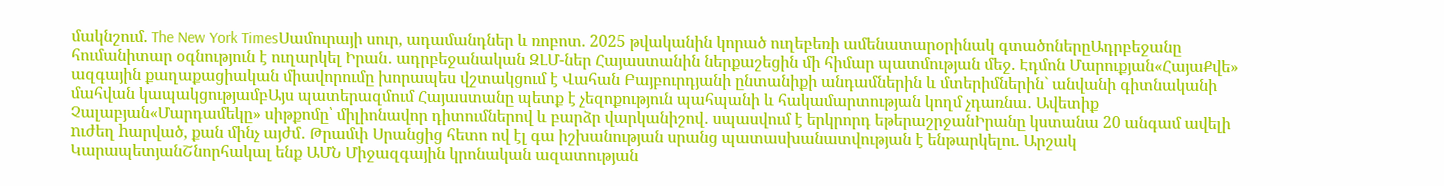մակնշում. The New York TimesՍամուրայի սուր, ադամանդներ և ռոբոտ. 2025 թվականին կորած ուղեբեռի ամենատարօրինակ գտածոներըԱդրբեջանը հումանիտար օգնություն է ուղարկել Իրան․ ադրբեջանական ԶԼՄ-ներ Հայաստանին ներքաշեցին մի հիմար պատմության մեջ. Էդմոն Մարուքյան«ՀայաՔվե» ազգային քաղաքացիական միավորումը խորապես վշտակցում է Վահան Բայբուրդյանի ընտանիքի անդամներին և մտերիմներին` անվանի գիտնականի մահվան կապակցությամբԱյս պատերազմում Հայաստանը պետք է չեզոքություն պահպանի և հակամարտության կողմ չդառնա․ Ավետիք Չալաբյան«Մարդամեկը» սիթքոմը՝ միլիոնավոր դիտումներով և բարձր վարկանիշով․ սպասվում է երկրորդ եթերաշրջանԻրանը կստանա 20 անգամ ավելի nւժեղ hարված, քան մինչ այժմ․ Թրամփ Սրանցից հետո ով էլ գա իշխանության սրանց պատասխանատվության է ենթարկելու. Արշակ ԿարապետյանՇնորհակալ ենք ԱՄՆ Միջազգային կրոնական ազատության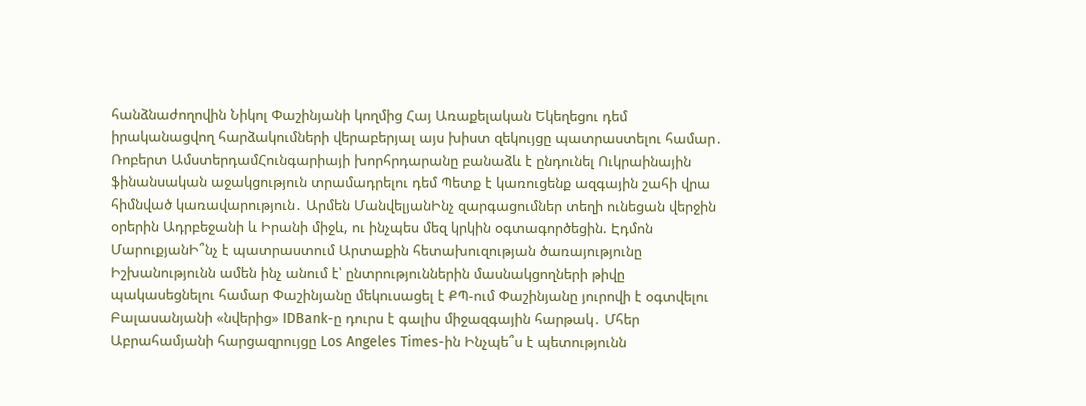հանձնաժողովին Նիկոլ Փաշինյանի կողմից Հայ Առաքելական Եկեղեցու դեմ իրականացվող հարձակումների վերաբերյալ այս խիստ զեկույցը պատրաստելու համար․ Ռոբերտ ԱմստերդամՀունգարիայի խորհրդարանը բանաձև է ընդունել Ուկրաինային ֆինանսական աջակցություն տրամադրելու դեմ Պետք է կառուցենք ազգային շահի վրա հիմնված կառավարություն․ Արմեն ՄանվելյանԻնչ զարգացումներ տեղի ունեցան վերջին օրերին Ադրբեջանի և Իրանի միջև, ու ինչպես մեզ կրկին օգտագործեցին. Էդմոն ՄարուքյանԻ՞նչ է պատրաստում Արտաքին հետախուզության ծառայությունը Իշխանությունն ամեն ինչ անում է՝ ընտրություններին մասնակցողների թիվը պակասեցնելու համար Փաշինյանը մեկուսացել է ՔՊ-ում Փաշինյանը յուրովի է օգտվելու Բալասանյանի «նվերից» IDBank-ը դուրս է գալիս միջազգային հարթակ․ Մհեր Աբրահամյանի հարցազրույցը Los Angeles Times-ին Ինչպե՞ս է պետությունն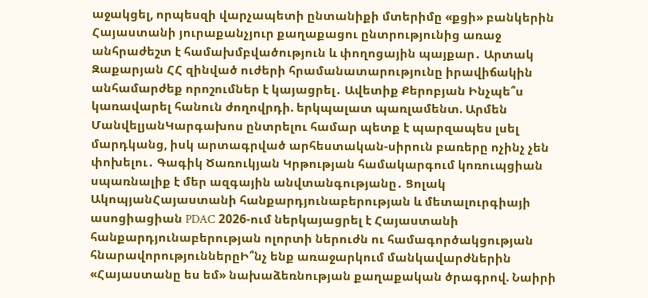աջակցել, որպեսզի վարչապետի ընտանիքի մտերիմը «քցի» բանկերին Հայաստանի յուրաքանչյուր քաղաքացու ընտրությունից առաջ անհրաժեշտ է համախմբվածություն և փողոցային պայքար․ Արտակ Զաքարյան ՀՀ զինված ուժերի հրամանատարությունը իրավիճակին անհամարժեք որոշումներ է կայացրել․ Ավետիք Քերոբյան Ինչպե՞ս կառավարել հանուն ժողովրդի. երկպալատ պառլամենտ. Արմեն ՄանվելյանԿարգախոս ընտրելու համար պետք է պարզապես լսել մարդկանց, իսկ արտագրված արհեստական-սիրուն բառերը ոչինչ չեն փոխելու․ Գագիկ Ծառուկյան Կրթության համակարգում կոռուպցիան սպառնալիք է մեր ազգային անվտանգությանը․ Ցոլակ ԱկոպյանՀայաստանի հանքարդյունաբերության և մետալուրգիայի ասոցիացիան PDAC 2026-ում ներկայացրել է Հայաստանի հանքարդյունաբերության ոլորտի ներուժն ու համագործակցության հնարավորություններըԻ՞նչ ենք առաջարկում մանկավարժներին «Հայաստանը ես եմ» նախաձեռնության քաղաքական ծրագրով. Նաիրի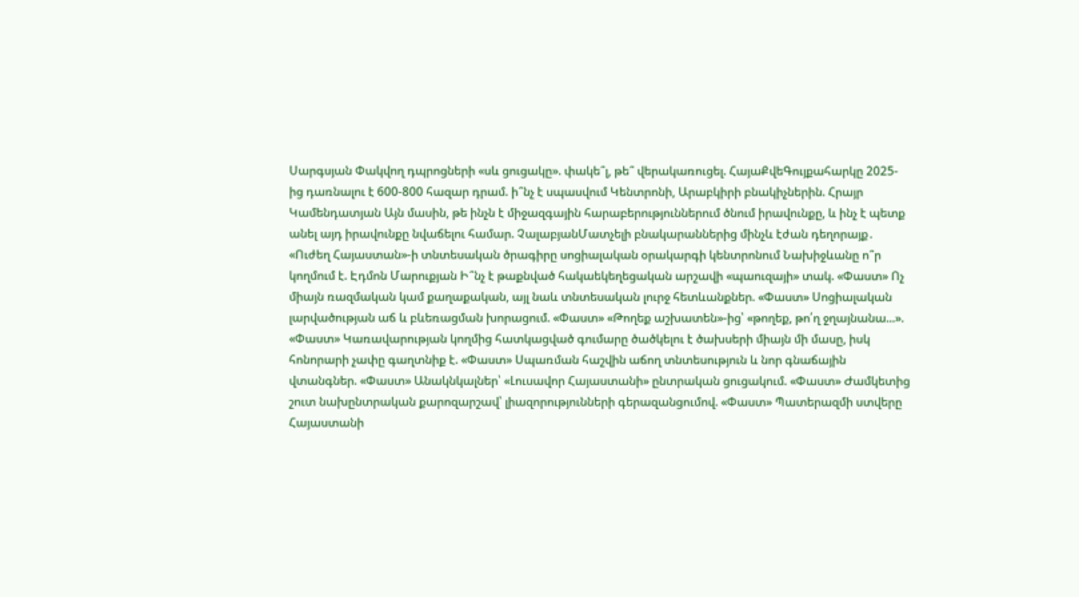Սարգսյան Փակվող դպրոցների «սև ցուցակը». փակե՞լ, թե՞ վերակառուցել. ՀայաՔվեԳույքահարկը 2025-ից դառնալու է 600-800 հազար դրամ. ի՞նչ է սպասվում Կենտրոնի, Արաբկիրի բնակիչներին. Հրայր Կամենդատյան Այն մասին, թե ինչն է միջազգային հարաբերություններում ծնում իրավունքը, և ինչ է պետք անել այդ իրավունքը նվաճելու համար. ՉալաբյանՄատչելի բնակարաններից մինչև էժան դեղորայք․ «Ուժեղ Հայաստան»-ի տնտեսական ծրագիրը սոցիալական օրակարգի կենտրոնում Նախիջևանը ո՞ր կողմում է. Էդմոն Մարուքյան Ի՞նչ է թաքնված հակաեկեղեցական արշավի «պաուզայի» տակ. «Փաստ» Ոչ միայն ռազմական կամ քաղաքական, այլ նաև տնտեսական լուրջ հետևանքներ. «Փաստ» Սոցիալական լարվածության աճ և բևեռացման խորացում. «Փաստ» «Թողեք աշխատեն»-ից՝ «թողեք, թո՛ղ ջղայնանա...». «Փաստ» Կառավարության կողմից հատկացված գումարը ծածկելու է ծախսերի միայն մի մասը, իսկ հոնորարի չափը գաղտնիք է. «Փաստ» Սպառման հաշվին աճող տնտեսություն և նոր գնաճային վտանգներ. «Փաստ» Անակնկալներ՝ «Լուսավոր Հայաստանի» ընտրական ցուցակում. «Փաստ» Ժամկետից շուտ նախընտրական քարոզարշավ՝ լիազորությունների գերազանցումով. «Փաստ» Պատերազմի ստվերը Հայաստանի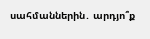սահմաններին․ արդյո՞ք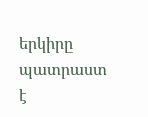երկիրը պատրաստ է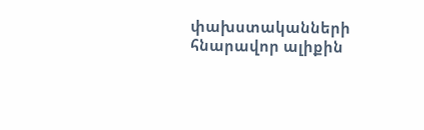փախստականների հնարավոր ալիքին